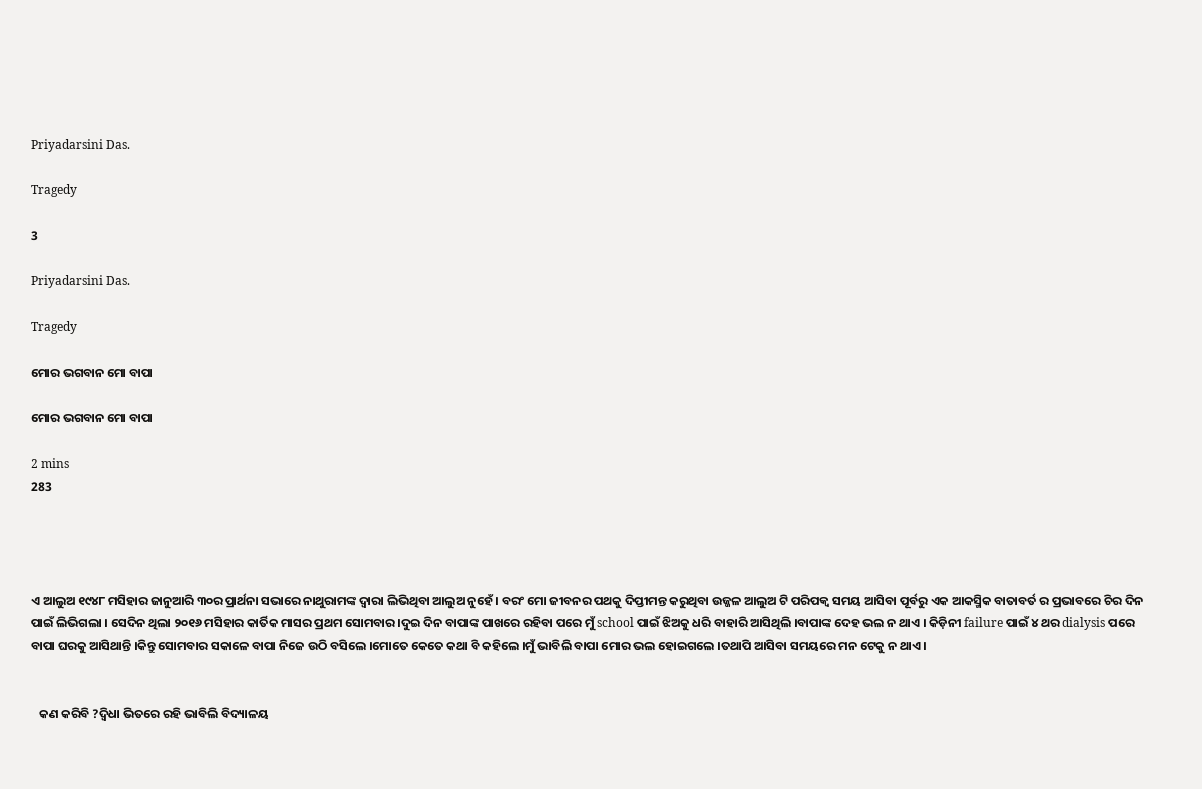Priyadarsini Das.

Tragedy

3

Priyadarsini Das.

Tragedy

ମୋର ଭଗବାନ ମୋ ବାପା

ମୋର ଭଗବାନ ମୋ ବାପା

2 mins
283




ଏ ଆଲୁଅ ୧୯୪୮ ମସିହାର ଜାନୁଆରି ୩୦ର ପ୍ରାର୍ଥନା ସଭାରେ ନାଥୁରାମଙ୍କ ଦ୍ବାରା ଲିଭିଥିବା ଆଲୁଅ ନୁହେଁ । ବରଂ ମୋ ଜୀବନର ପଥକୁ ଦିପ୍ତୀମନ୍ତ କରୁଥିବା ଉଜ୍ଜଳ ଆଲୁଅ ଟି ପରିପକ୍ୱ ସମୟ ଆସିବା ପୂର୍ବରୁ ଏକ ଆକସ୍ମିକ ବାତାବର୍ତ ର ପ୍ରଭାବରେ ଚିର ଦିନ ପାଇଁ ଲିଭିଗଲା । ସେଦିନ ଥିଲା ୨୦୧୬ ମସିହାର କାର୍ତିକ ମାସର ପ୍ରଥମ ସୋମବାର ।ଦୁଇ ଦିନ ବାପାଙ୍କ ପାଖରେ ରହିବା ପରେ ମୁଁ school ପାଇଁ ଝିଅକୁ ଧରି ବାହାରି ଆସିଥିଲି ।ବାପାଙ୍କ ଦେହ ଭଲ ନ ଥାଏ । କିଡ଼ିନୀ failure ପାଇଁ ୪ ଥର dialysis ପରେ ବାପା ଘରକୁ ଆସିଥାନ୍ତି ।କିନ୍ତୁ ସୋମବାର ସକାଳେ ବାପା ନିଜେ ଉଠି ବସିଲେ ।ମୋତେ କେତେ କଥା ବି କହିଲେ ।ମୁଁ ଭାବିଲି ବାପା ମୋର ଭଲ ହୋଇଗଲେ ।ତଥାପି ଆସିବା ସମୟରେ ମନ ଟେକୁ ନ ଥାଏ ।


   କଣ କରିବି ?ଦ୍ବିଧା ଭିତରେ ରହି ଭାବିଲି ବିଦ୍ୟାଳୟ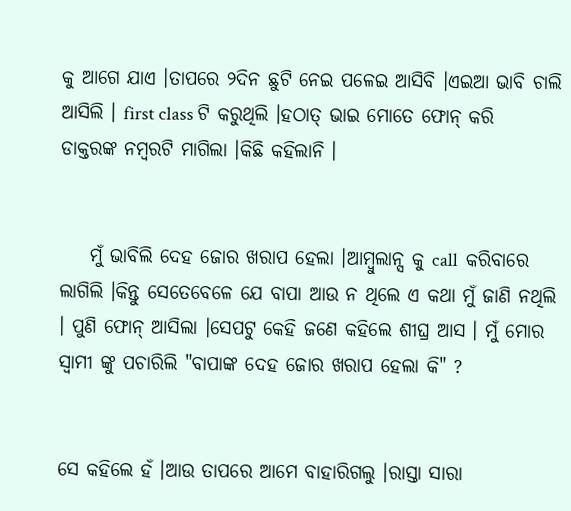କୁ ଆଗେ ଯାଏ ।ତାପରେ ୨ଦିନ ଛୁଟି ନେଇ ପଳେଇ ଆସିବି ।ଏଇଆ ଭାବି ଚାଲି ଆସିଲି । first class ଟି କରୁଥିଲି ।ହଠାତ୍ ଭାଇ ମୋତେ ଫୋନ୍ କରି ଡାକ୍ତରଙ୍କ ନମ୍ବରଟି ମାଗିଲା ।କିଛି କହିଲାନି ।


    ମୁଁ ଭାବିଲି ଦେହ ଜୋର ଖରାପ ହେଲା ।ଆମ୍ବୁଲାନ୍ସ କୁ call  କରିବାରେ ଲାଗିଲି ।କିନ୍ତୁ ସେତେବେଳେ ଯେ ବାପା ଆଉ ନ ଥିଲେ ଏ କଥା ମୁଁ ଜାଣି ନଥିଲି । ପୁଣି ଫୋନ୍ ଆସିଲା ।ସେପଟୁ କେହି ଜଣେ କହିଲେ ଶୀଘ୍ର ଆସ । ମୁଁ ମୋର ସ୍ବାମୀ ଙ୍କୁ ପଚାରିଲି "ବାପାଙ୍କ ଦେହ ଜୋର ଖରାପ ହେଲା କି" ?


ସେ କହିଲେ ହଁ ।ଆଉ ତାପରେ ଆମେ ବାହାରିଗଲୁ ।ରାସ୍ତା ସାରା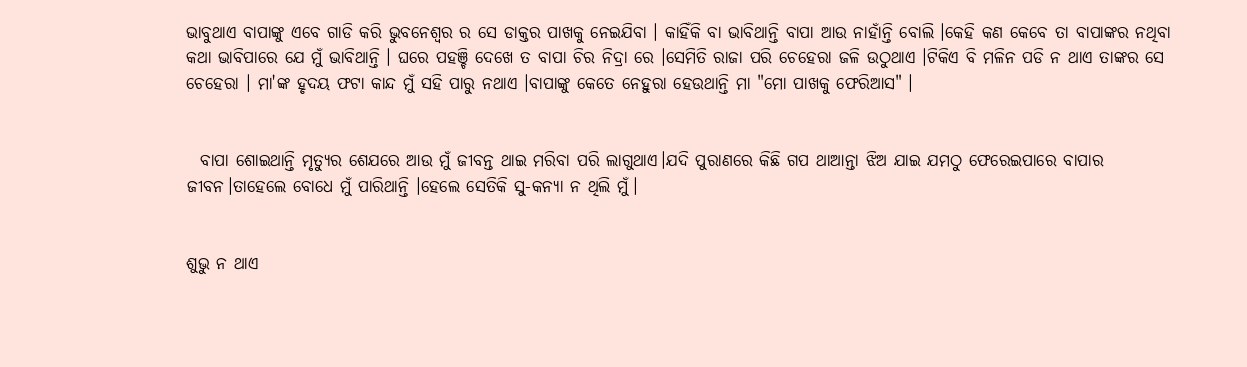ଭାବୁଥାଏ ବାପାଙ୍କୁ ଏବେ ଗାଡି କରି ଭୁବନେଶ୍ବର ର ସେ ଡାକ୍ତର ପାଖକୁ ନେଇଯିବା । କାହିଁକି ବା ଭାବିଥାନ୍ତି ବାପା ଆଉ ନାହାଁନ୍ତି ବୋଲି ।କେହି କଣ କେବେ ତା ବାପାଙ୍କର ନଥିବା କଥା ଭାବିପାରେ ଯେ ମୁଁ ଭାବିଥାନ୍ତି । ଘରେ ପହଞ୍ଚି ଦେଖେ ତ ବାପା ଚିର ନିଦ୍ରା ରେ ।ସେମିତି ରାଜା ପରି ଚେହେରା ଜଳି ଉଠୁଥାଏ ।ଟିକିଏ ବି ମଳିନ ପଡି ନ ଥାଏ ତାଙ୍କର ସେ ଚେହେରା । ମା'ଙ୍କ ହୃଦୟ ଫଟା କାନ୍ଦ ମୁଁ ସହି ପାରୁ ନଥାଏ ।ବାପାଙ୍କୁ କେତେ ନେହୁରା ହେଉଥାନ୍ତି ମା "ମୋ ପାଖକୁ ଫେରିଆସ" ।


  ବାପା ଶୋଇଥାନ୍ତି ମୃତ୍ୟୁର ଶେଯରେ ଆଉ ମୁଁ ଜୀବନ୍ତ ଥାଇ ମରିବା ପରି ଲାଗୁଥାଏ।ଯଦି ପୁରାଣରେ କିଛି ଗପ ଥାଆନ୍ତା ଝିଅ ଯାଇ ଯମଠୁ ଫେରେଇପାରେ ବାପାର ଜୀବନ।ତାହେଲେ ବୋଧେ ମୁଁ ପାରିଥାନ୍ତି ।ହେଲେ ସେତିକି ସୁ-କନ୍ୟା ନ ଥିଲି ମୁଁ।


ଶୁଭୁ ନ ଥାଏ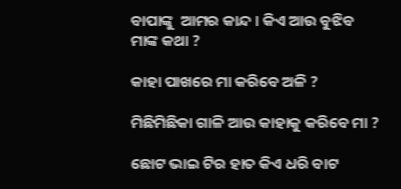ବାପାଙ୍କୁ  ଆମର କାନ୍ଦ । କିଏ ଆଉ ବୁଝିବ ମାଙ୍କ କଥା ?

କାହା ପାଖରେ ମା କରିବେ ଅଳି ?

ମିଛିମିଛିକା ଗାଳି ଆଉ କାହାକୁ କରିବେ ମା ?

ଛୋଟ ଭାଇ ଟିର ହାତ କିଏ ଧରି ବାଟ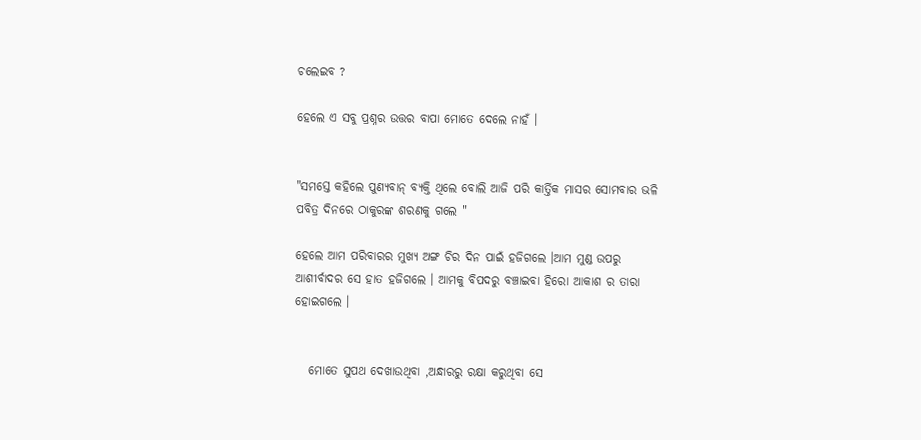ଚଲେଇବ ?

ହେଲେ ଏ ସବୁ ପ୍ରଶ୍ନର ଉତ୍ତର ବାପା ମୋତେ ଦେଲେ ନାହଁ ।


"ସମସ୍ତେ କହିଲେ ପୁଣ୍ୟବାନ୍ ବ୍ୟକ୍ତି ଥିଲେ ବୋଲି ଆଜି ପରି କାର୍ତ୍ତିକ ମାସର ସୋମବାର ଭଳି ପବିତ୍ର ଦିନରେ ଠାକୁରଙ୍କ ଶରଣକୁ ଗଲେ "

ହେଲେ ଆମ ପରିବାରର ମୁଖ୍ୟ ଅଙ୍ଗ ଚିର ଦିନ ପାଇଁ ହଜିଗଲେ ।ଆମ ମୁଣ୍ଡ ଉପରୁ ଆଶୀର୍ବାଦର ସେ ହାତ ହଜିଗଲେ । ଆମକୁ ବିପଦରୁ ବଞ୍ଚାଇବା ହିରୋ ଆକାଶ ର ତାରା ହୋଇଗଲେ ।


   ମୋତେ ସୁପଥ ଦେଖାଉଥିବା ,ଅନ୍ଧାରରୁ ରକ୍ଷା କରୁଥିବା ସେ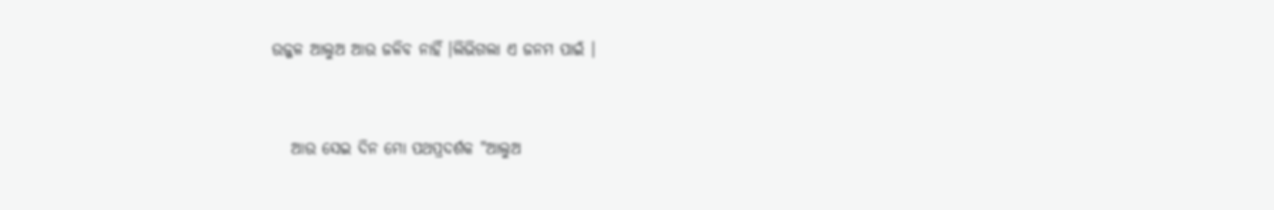ଉଜ୍ଜଳ ଆଲୁଅ ଆଉ ଜଳିବ ନାହିଁ ।ଲିଭିଗଲା ଏ ଜନମ ପାଇଁ ।


   ଆଉ ସେଇ ଦିନ ମୋ ପଥପ୍ରଦର୍ଶକ "ଆଲୁଅ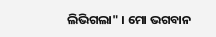ଲିଭିଗଲା" । ମୋ ଭଗବାନ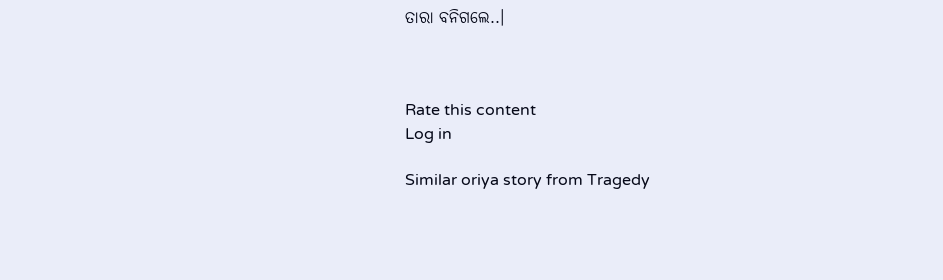ତାରା ବନିଗଲେ..।



Rate this content
Log in

Similar oriya story from Tragedy